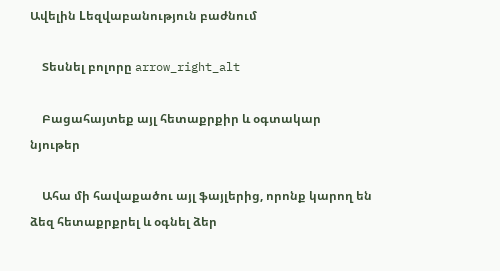Ավելին Lեզվաբանություն բաժնում

    Տեսնել բոլորը arrow_right_alt

    Բացահայտեք այլ հետաքրքիր և օգտակար նյութեր

    Ահա մի հավաքածու այլ ֆայլերից, որոնք կարող են ձեզ հետաքրքրել և օգնել ձեր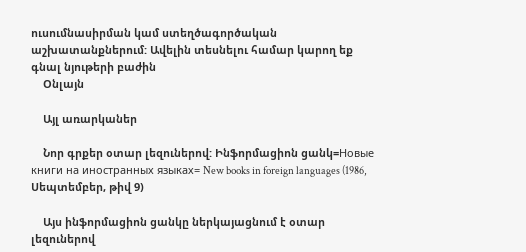ուսումնասիրման կամ ստեղծագործական աշխատանքներում: Ավելին տեսնելու համար կարող եք գնալ նյութերի բաժին
    Օնլայն

    Այլ առարկաներ

    Նոր գրքեր օտար լեզուներով: Ինֆորմացիոն ցանկ=Новые книги на иностранных языках= New books in foreign languages (1986, Սեպտեմբեր, թիվ 9)

    Այս ինֆորմացիոն ցանկը ներկայացնում է օտար լեզուներով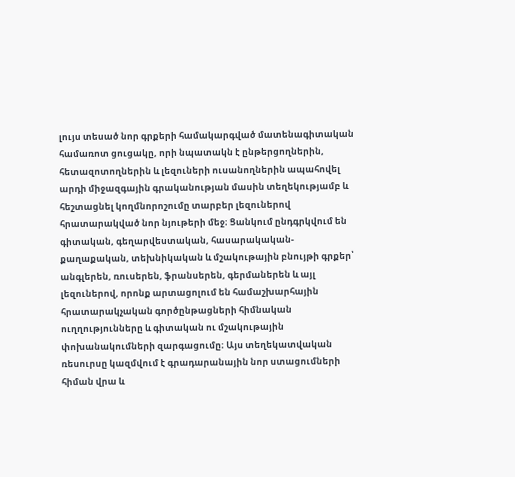լույս տեսած նոր գրքերի համակարգված մատենագիտական համառոտ ցուցակը, որի նպատակն է ընթերցողներին, հետազոտողներին և լեզուների ուսանողներին ապահովել արդի միջազգային գրականության մասին տեղեկությամբ և հեշտացնել կողմնորոշումը տարբեր լեզուներով հրատարակված նոր նյութերի մեջ։ Ցանկում ընդգրկվում են գիտական, գեղարվեստական, հասարակական-քաղաքական, տեխնիկական և մշակութային բնույթի գրքեր՝ անգլերեն, ռուսերեն, ֆրանսերեն, գերմաներեն և այլ լեզուներով, որոնք արտացոլում են համաշխարհային հրատարակչական գործընթացների հիմնական ուղղությունները և գիտական ու մշակութային փոխանակումների զարգացումը։ Այս տեղեկատվական ռեսուրսը կազմվում է գրադարանային նոր ստացումների հիման վրա և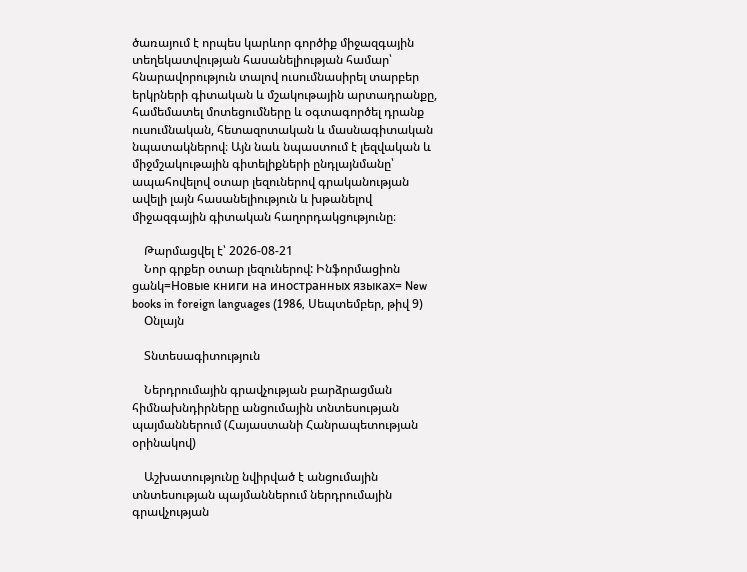ծառայում է որպես կարևոր գործիք միջազգային տեղեկատվության հասանելիության համար՝ հնարավորություն տալով ուսումնասիրել տարբեր երկրների գիտական և մշակութային արտադրանքը, համեմատել մոտեցումները և օգտագործել դրանք ուսումնական, հետազոտական և մասնագիտական նպատակներով։ Այն նաև նպաստում է լեզվական և միջմշակութային գիտելիքների ընդլայնմանը՝ ապահովելով օտար լեզուներով գրականության ավելի լայն հասանելիություն և խթանելով միջազգային գիտական հաղորդակցությունը։

    Թարմացվել է՝ 2026-08-21
    Նոր գրքեր օտար լեզուներով: Ինֆորմացիոն ցանկ=Новые книги на иностранных языках= New books in foreign languages (1986, Սեպտեմբեր, թիվ 9)
    Օնլայն

    Տնտեսագիտություն

    Ներդրումային գրավչության բարձրացման հիմնախնդիրները անցումային տնտեսության պայմաններում (Հայաստանի Հանրապետության օրինակով)

    Աշխատությունը նվիրված է անցումային տնտեսության պայմաններում ներդրումային գրավչության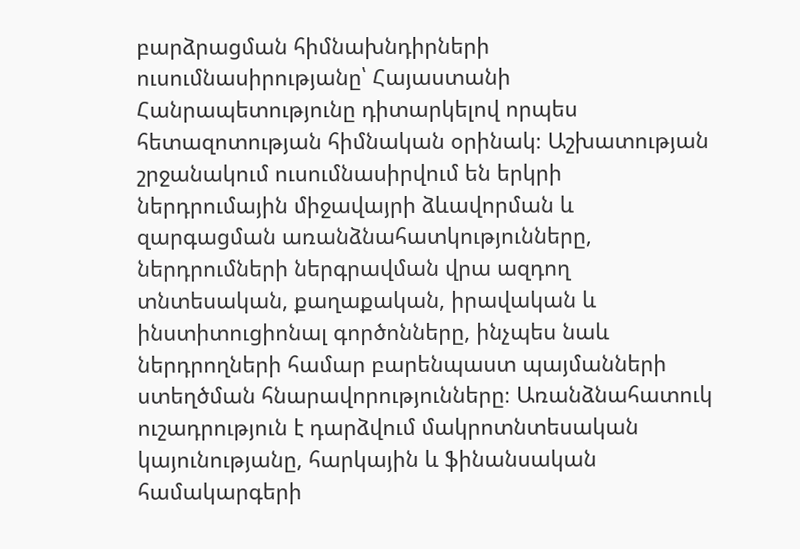բարձրացման հիմնախնդիրների ուսումնասիրությանը՝ Հայաստանի Հանրապետությունը դիտարկելով որպես հետազոտության հիմնական օրինակ։ Աշխատության շրջանակում ուսումնասիրվում են երկրի ներդրումային միջավայրի ձևավորման և զարգացման առանձնահատկությունները, ներդրումների ներգրավման վրա ազդող տնտեսական, քաղաքական, իրավական և ինստիտուցիոնալ գործոնները, ինչպես նաև ներդրողների համար բարենպաստ պայմանների ստեղծման հնարավորությունները։ Առանձնահատուկ ուշադրություն է դարձվում մակրոտնտեսական կայունությանը, հարկային և ֆինանսական համակարգերի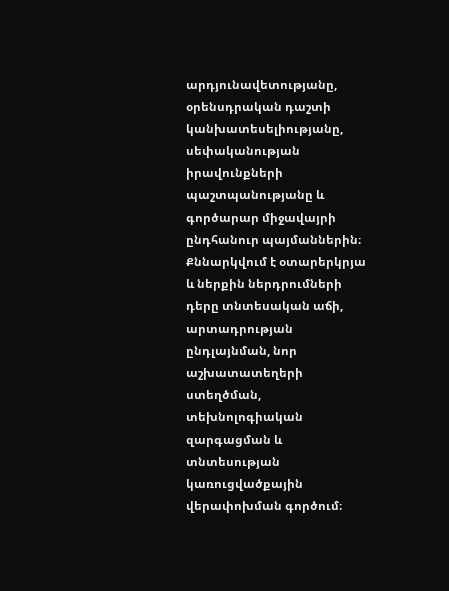արդյունավետությանը, օրենսդրական դաշտի կանխատեսելիությանը, սեփականության իրավունքների պաշտպանությանը և գործարար միջավայրի ընդհանուր պայմաններին։ Քննարկվում է օտարերկրյա և ներքին ներդրումների դերը տնտեսական աճի, արտադրության ընդլայնման, նոր աշխատատեղերի ստեղծման, տեխնոլոգիական զարգացման և տնտեսության կառուցվածքային վերափոխման գործում։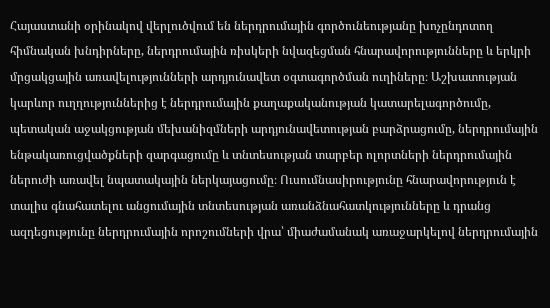Հայաստանի օրինակով վերլուծվում են ներդրումային գործունեությանը խոչընդոտող հիմնական խնդիրները, ներդրումային ռիսկերի նվազեցման հնարավորությունները և երկրի մրցակցային առավելությունների արդյունավետ օգտագործման ուղիները։ Աշխատության կարևոր ուղղություններից է ներդրումային քաղաքականության կատարելագործումը, պետական աջակցության մեխանիզմների արդյունավետության բարձրացումը, ներդրումային ենթակառուցվածքների զարգացումը և տնտեսության տարբեր ոլորտների ներդրումային ներուժի առավել նպատակային ներկայացումը։ Ուսումնասիրությունը հնարավորություն է տալիս գնահատելու անցումային տնտեսության առանձնահատկությունները և դրանց ազդեցությունը ներդրումային որոշումների վրա՝ միաժամանակ առաջարկելով ներդրումային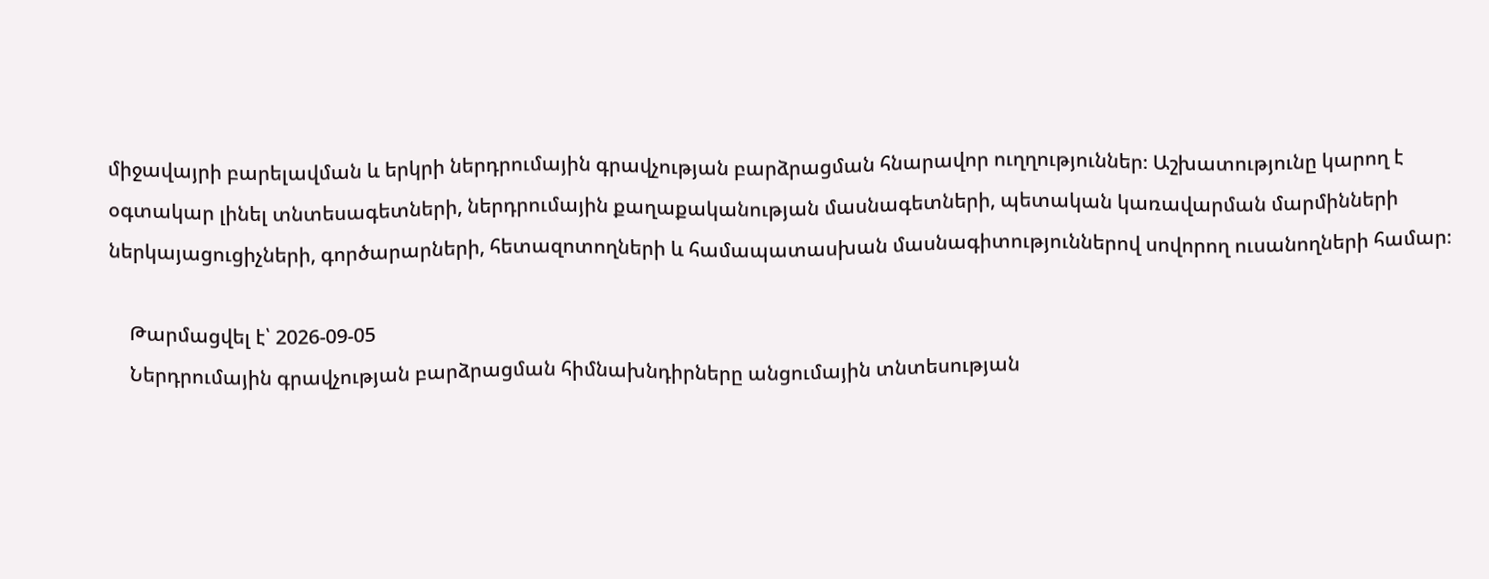միջավայրի բարելավման և երկրի ներդրումային գրավչության բարձրացման հնարավոր ուղղություններ։ Աշխատությունը կարող է օգտակար լինել տնտեսագետների, ներդրումային քաղաքականության մասնագետների, պետական կառավարման մարմինների ներկայացուցիչների, գործարարների, հետազոտողների և համապատասխան մասնագիտություններով սովորող ուսանողների համար։

    Թարմացվել է՝ 2026-09-05
    Ներդրումային գրավչության բարձրացման հիմնախնդիրները անցումային տնտեսության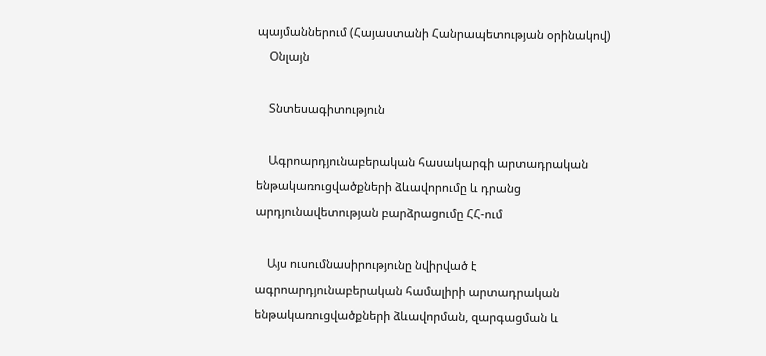պայմաններում (Հայաստանի Հանրապետության օրինակով)
    Օնլայն

    Տնտեսագիտություն

    Ագրոարդյունաբերական հասակարգի արտադրական ենթակառուցվածքների ձևավորումը և դրանց արդյունավետության բարձրացումը ՀՀ-ում

    Այս ուսումնասիրությունը նվիրված է ագրոարդյունաբերական համալիրի արտադրական ենթակառուցվածքների ձևավորման, զարգացման և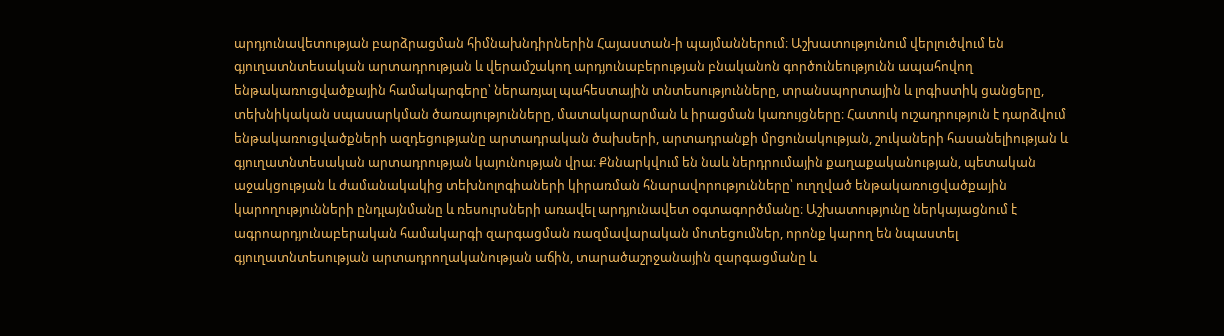արդյունավետության բարձրացման հիմնախնդիրներին Հայաստան-ի պայմաններում։ Աշխատությունում վերլուծվում են գյուղատնտեսական արտադրության և վերամշակող արդյունաբերության բնականոն գործունեությունն ապահովող ենթակառուցվածքային համակարգերը՝ ներառյալ պահեստային տնտեսությունները, տրանսպորտային և լոգիստիկ ցանցերը, տեխնիկական սպասարկման ծառայությունները, մատակարարման և իրացման կառույցները։ Հատուկ ուշադրություն է դարձվում ենթակառուցվածքների ազդեցությանը արտադրական ծախսերի, արտադրանքի մրցունակության, շուկաների հասանելիության և գյուղատնտեսական արտադրության կայունության վրա։ Քննարկվում են նաև ներդրումային քաղաքականության, պետական աջակցության և ժամանակակից տեխնոլոգիաների կիրառման հնարավորությունները՝ ուղղված ենթակառուցվածքային կարողությունների ընդլայնմանը և ռեսուրսների առավել արդյունավետ օգտագործմանը։ Աշխատությունը ներկայացնում է ագրոարդյունաբերական համակարգի զարգացման ռազմավարական մոտեցումներ, որոնք կարող են նպաստել գյուղատնտեսության արտադրողականության աճին, տարածաշրջանային զարգացմանը և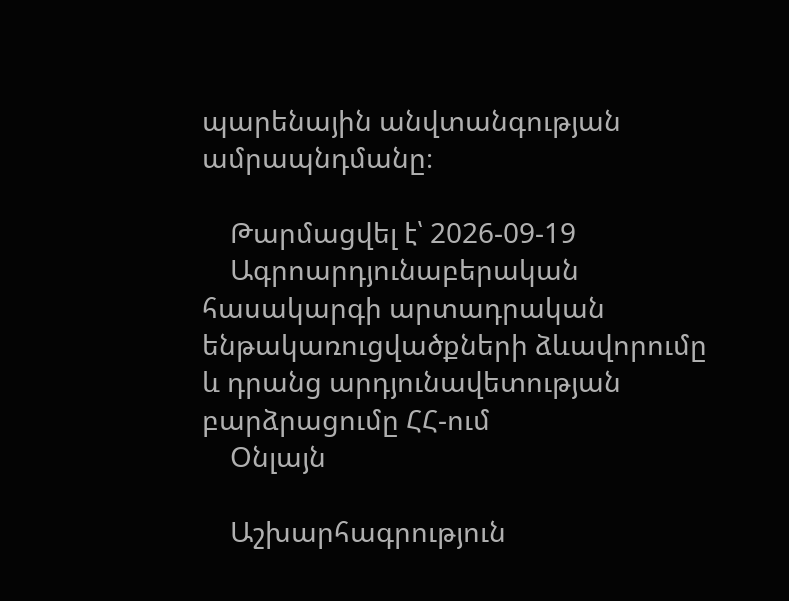պարենային անվտանգության ամրապնդմանը։

    Թարմացվել է՝ 2026-09-19
    Ագրոարդյունաբերական հասակարգի արտադրական ենթակառուցվածքների ձևավորումը և դրանց արդյունավետության բարձրացումը ՀՀ-ում
    Օնլայն

    Աշխարհագրություն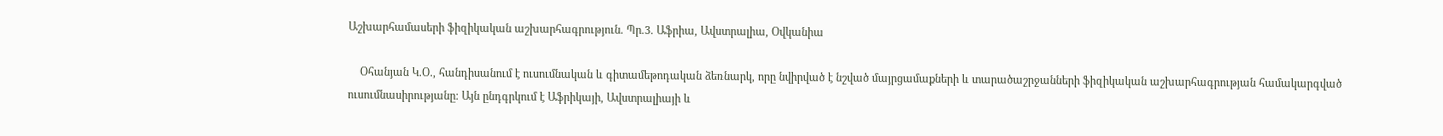Աշխարհամասերի ֆիզիկական աշխարհագրություն. Պր.3. Աֆրիա, Ավստրալիա, Օվկանիա

    Օհանյան Կ.Օ., հանդիսանում է ուսումնական և գիտամեթոդական ձեռնարկ, որը նվիրված է նշված մայրցամաքների և տարածաշրջանների ֆիզիկական աշխարհագրության համակարգված ուսումնասիրությանը։ Այն ընդգրկում է Աֆրիկայի, Ավստրալիայի և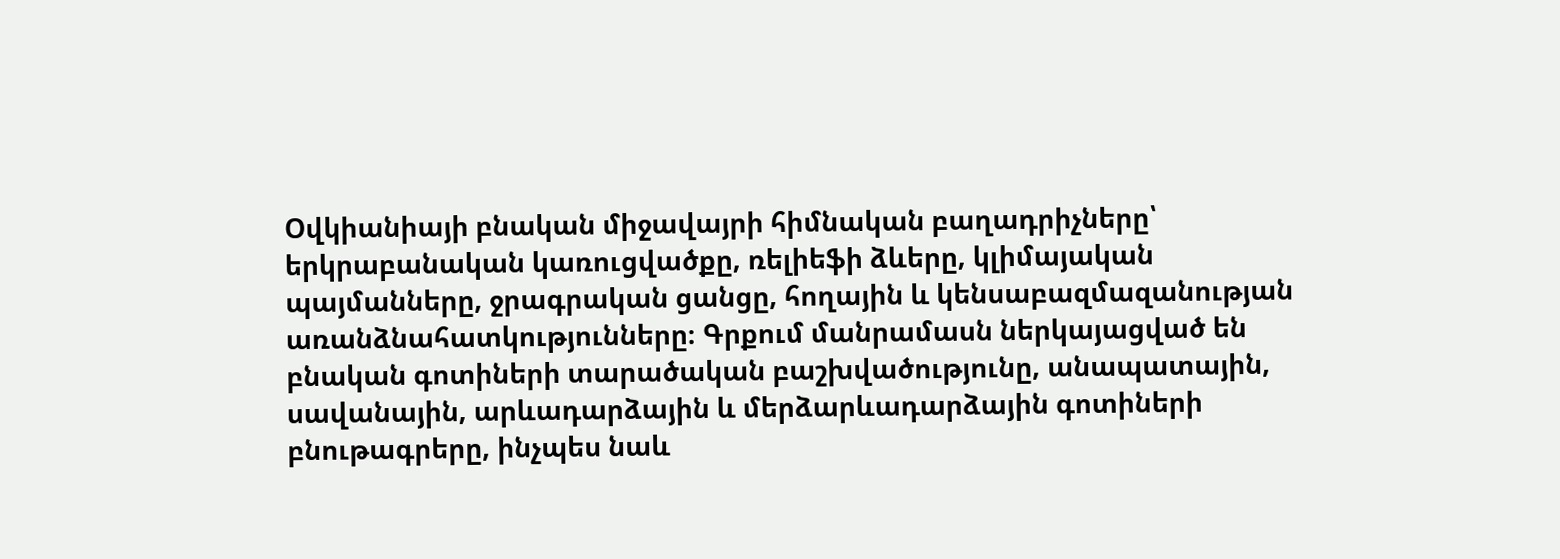Օվկիանիայի բնական միջավայրի հիմնական բաղադրիչները՝ երկրաբանական կառուցվածքը, ռելիեֆի ձևերը, կլիմայական պայմանները, ջրագրական ցանցը, հողային և կենսաբազմազանության առանձնահատկությունները։ Գրքում մանրամասն ներկայացված են բնական գոտիների տարածական բաշխվածությունը, անապատային, սավանային, արևադարձային և մերձարևադարձային գոտիների բնութագրերը, ինչպես նաև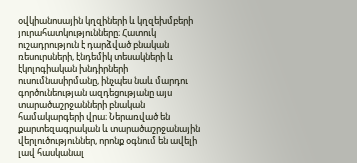օվկիանոսային կղզիների և կղզեխմբերի յուրահատկությունները։ Հատուկ ուշադրություն է դարձված բնական ռեսուրսների, էնդեմիկ տեսակների և էկոլոգիական խնդիրների ուսումնասիրմանը, ինչպես նաև մարդու գործունեության ազդեցությանը այս տարածաշրջանների բնական համակարգերի վրա։ Ներառված են քարտեզագրական և տարածաշրջանային վերլուծություններ, որոնք օգնում են ավելի լավ հասկանալ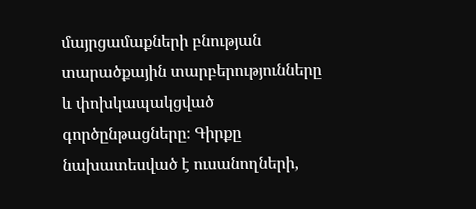մայրցամաքների բնության տարածքային տարբերությունները և փոխկապակցված գործընթացները։ Գիրքը նախատեսված է ուսանողների,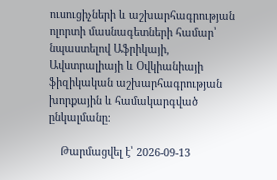ուսուցիչների և աշխարհագրության ոլորտի մասնագետների համար՝ նպաստելով Աֆրիկայի, Ավստրալիայի և Օվկիանիայի ֆիզիկական աշխարհագրության խորքային և համակարգված ընկալմանը։

    Թարմացվել է՝ 2026-09-13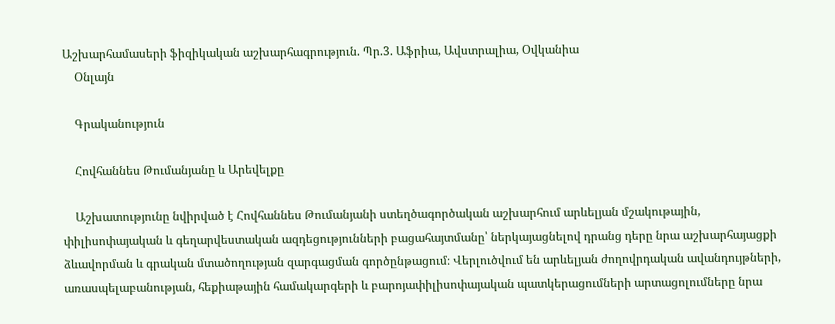Աշխարհամասերի ֆիզիկական աշխարհագրություն. Պր.3. Աֆրիա, Ավստրալիա, Օվկանիա
    Օնլայն

    Գրականություն

    Հովհաննես Թումանյանը և Արեվելքը

    Աշխատությունը նվիրված է Հովհաննես Թումանյանի ստեղծագործական աշխարհում արևելյան մշակութային, փիլիսոփայական և գեղարվեստական ազդեցությունների բացահայտմանը՝ ներկայացնելով դրանց դերը նրա աշխարհայացքի ձևավորման և գրական մտածողության զարգացման գործընթացում։ Վերլուծվում են արևելյան ժողովրդական ավանդույթների, առասպելաբանության, հեքիաթային համակարգերի և բարոյափիլիսոփայական պատկերացումների արտացոլումները նրա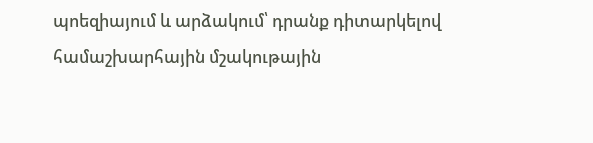պոեզիայում և արձակում՝ դրանք դիտարկելով համաշխարհային մշակութային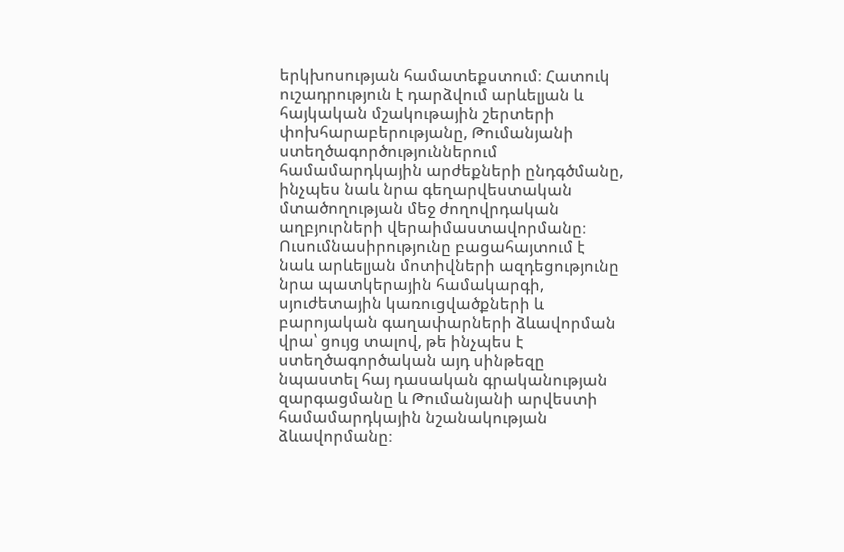երկխոսության համատեքստում։ Հատուկ ուշադրություն է դարձվում արևելյան և հայկական մշակութային շերտերի փոխհարաբերությանը, Թումանյանի ստեղծագործություններում համամարդկային արժեքների ընդգծմանը, ինչպես նաև նրա գեղարվեստական մտածողության մեջ ժողովրդական աղբյուրների վերաիմաստավորմանը։ Ուսումնասիրությունը բացահայտում է նաև արևելյան մոտիվների ազդեցությունը նրա պատկերային համակարգի, սյուժետային կառուցվածքների և բարոյական գաղափարների ձևավորման վրա՝ ցույց տալով, թե ինչպես է ստեղծագործական այդ սինթեզը նպաստել հայ դասական գրականության զարգացմանը և Թումանյանի արվեստի համամարդկային նշանակության ձևավորմանը։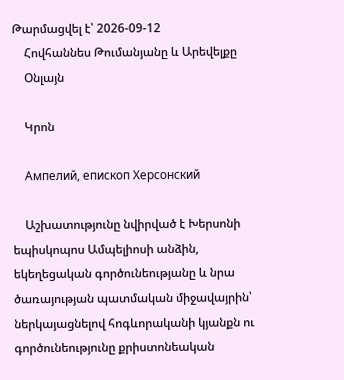Թարմացվել է՝ 2026-09-12
    Հովհաննես Թումանյանը և Արեվելքը
    Օնլայն

    Կրոն

    Ампелий, епископ Херсонский

    Աշխատությունը նվիրված է Խերսոնի եպիսկոպոս Ամպելիոսի անձին, եկեղեցական գործունեությանը և նրա ծառայության պատմական միջավայրին՝ ներկայացնելով հոգևորականի կյանքն ու գործունեությունը քրիստոնեական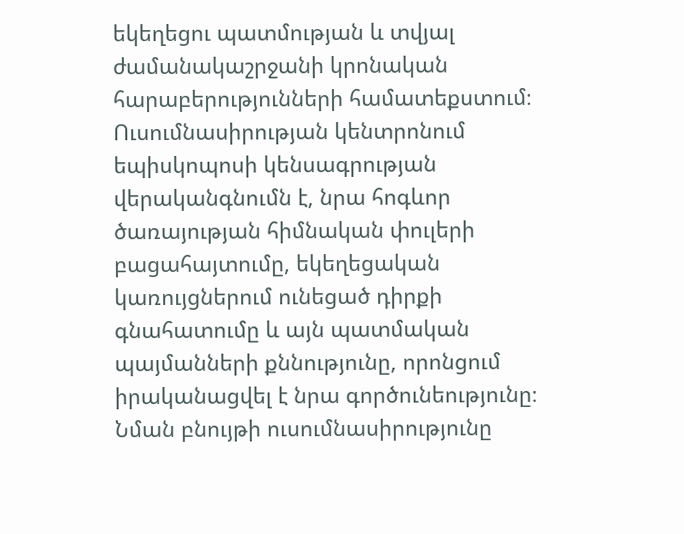եկեղեցու պատմության և տվյալ ժամանակաշրջանի կրոնական հարաբերությունների համատեքստում։ Ուսումնասիրության կենտրոնում եպիսկոպոսի կենսագրության վերականգնումն է, նրա հոգևոր ծառայության հիմնական փուլերի բացահայտումը, եկեղեցական կառույցներում ունեցած դիրքի գնահատումը և այն պատմական պայմանների քննությունը, որոնցում իրականացվել է նրա գործունեությունը։ Նման բնույթի ուսումնասիրությունը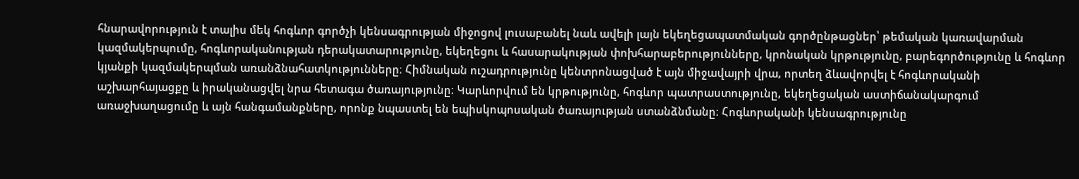հնարավորություն է տալիս մեկ հոգևոր գործչի կենսագրության միջոցով լուսաբանել նաև ավելի լայն եկեղեցապատմական գործընթացներ՝ թեմական կառավարման կազմակերպումը, հոգևորականության դերակատարությունը, եկեղեցու և հասարակության փոխհարաբերությունները, կրոնական կրթությունը, բարեգործությունը և հոգևոր կյանքի կազմակերպման առանձնահատկությունները։ Հիմնական ուշադրությունը կենտրոնացված է այն միջավայրի վրա, որտեղ ձևավորվել է հոգևորականի աշխարհայացքը և իրականացվել նրա հետագա ծառայությունը։ Կարևորվում են կրթությունը, հոգևոր պատրաստությունը, եկեղեցական աստիճանակարգում առաջխաղացումը և այն հանգամանքները, որոնք նպաստել են եպիսկոպոսական ծառայության ստանձնմանը։ Հոգևորականի կենսագրությունը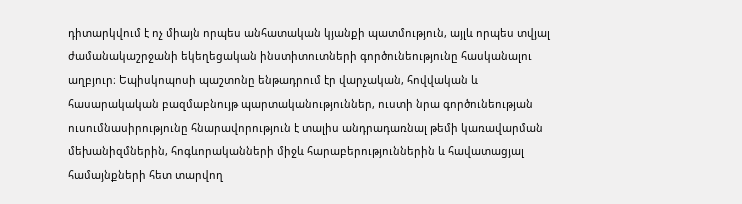դիտարկվում է ոչ միայն որպես անհատական կյանքի պատմություն, այլև որպես տվյալ ժամանակաշրջանի եկեղեցական ինստիտուտների գործունեությունը հասկանալու աղբյուր։ Եպիսկոպոսի պաշտոնը ենթադրում էր վարչական, հովվական և հասարակական բազմաբնույթ պարտականություններ, ուստի նրա գործունեության ուսումնասիրությունը հնարավորություն է տալիս անդրադառնալ թեմի կառավարման մեխանիզմներին, հոգևորականների միջև հարաբերություններին և հավատացյալ համայնքների հետ տարվող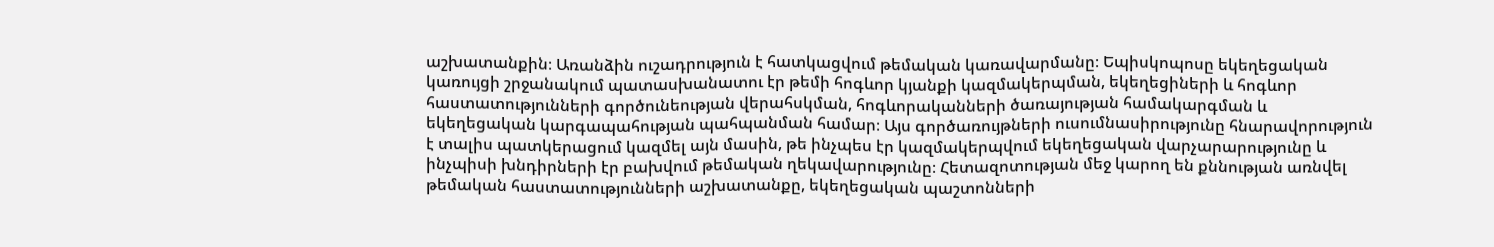աշխատանքին։ Առանձին ուշադրություն է հատկացվում թեմական կառավարմանը։ Եպիսկոպոսը եկեղեցական կառույցի շրջանակում պատասխանատու էր թեմի հոգևոր կյանքի կազմակերպման, եկեղեցիների և հոգևոր հաստատությունների գործունեության վերահսկման, հոգևորականների ծառայության համակարգման և եկեղեցական կարգապահության պահպանման համար։ Այս գործառույթների ուսումնասիրությունը հնարավորություն է տալիս պատկերացում կազմել այն մասին, թե ինչպես էր կազմակերպվում եկեղեցական վարչարարությունը և ինչպիսի խնդիրների էր բախվում թեմական ղեկավարությունը։ Հետազոտության մեջ կարող են քննության առնվել թեմական հաստատությունների աշխատանքը, եկեղեցական պաշտոնների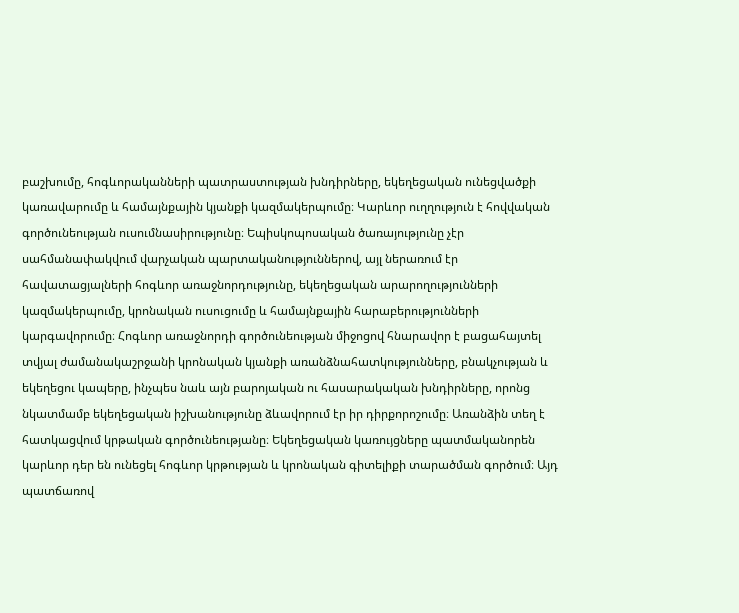բաշխումը, հոգևորականների պատրաստության խնդիրները, եկեղեցական ունեցվածքի կառավարումը և համայնքային կյանքի կազմակերպումը։ Կարևոր ուղղություն է հովվական գործունեության ուսումնասիրությունը։ Եպիսկոպոսական ծառայությունը չէր սահմանափակվում վարչական պարտականություններով, այլ ներառում էր հավատացյալների հոգևոր առաջնորդությունը, եկեղեցական արարողությունների կազմակերպումը, կրոնական ուսուցումը և համայնքային հարաբերությունների կարգավորումը։ Հոգևոր առաջնորդի գործունեության միջոցով հնարավոր է բացահայտել տվյալ ժամանակաշրջանի կրոնական կյանքի առանձնահատկությունները, բնակչության և եկեղեցու կապերը, ինչպես նաև այն բարոյական ու հասարակական խնդիրները, որոնց նկատմամբ եկեղեցական իշխանությունը ձևավորում էր իր դիրքորոշումը։ Առանձին տեղ է հատկացվում կրթական գործունեությանը։ Եկեղեցական կառույցները պատմականորեն կարևոր դեր են ունեցել հոգևոր կրթության և կրոնական գիտելիքի տարածման գործում։ Այդ պատճառով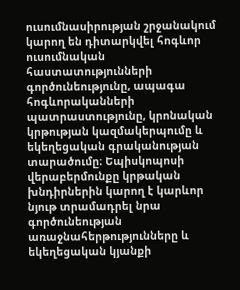ուսումնասիրության շրջանակում կարող են դիտարկվել հոգևոր ուսումնական հաստատությունների գործունեությունը, ապագա հոգևորականների պատրաստությունը, կրոնական կրթության կազմակերպումը և եկեղեցական գրականության տարածումը։ Եպիսկոպոսի վերաբերմունքը կրթական խնդիրներին կարող է կարևոր նյութ տրամադրել նրա գործունեության առաջնահերթությունները և եկեղեցական կյանքի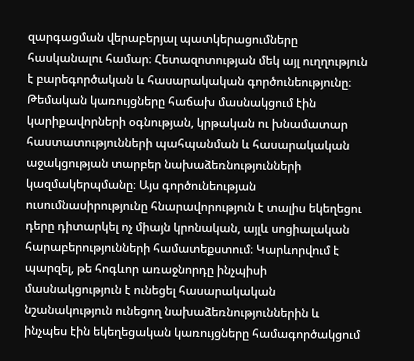զարգացման վերաբերյալ պատկերացումները հասկանալու համար։ Հետազոտության մեկ այլ ուղղություն է բարեգործական և հասարակական գործունեությունը։ Թեմական կառույցները հաճախ մասնակցում էին կարիքավորների օգնության, կրթական ու խնամատար հաստատությունների պահպանման և հասարակական աջակցության տարբեր նախաձեռնությունների կազմակերպմանը։ Այս գործունեության ուսումնասիրությունը հնարավորություն է տալիս եկեղեցու դերը դիտարկել ոչ միայն կրոնական, այլև սոցիալական հարաբերությունների համատեքստում։ Կարևորվում է պարզել, թե հոգևոր առաջնորդը ինչպիսի մասնակցություն է ունեցել հասարակական նշանակություն ունեցող նախաձեռնություններին և ինչպես էին եկեղեցական կառույցները համագործակցում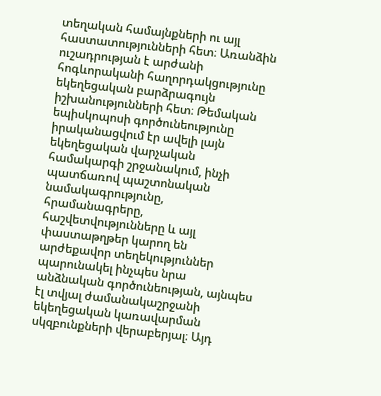տեղական համայնքների ու այլ հաստատությունների հետ։ Առանձին ուշադրության է արժանի հոգևորականի հաղորդակցությունը եկեղեցական բարձրագույն իշխանությունների հետ։ Թեմական եպիսկոպոսի գործունեությունը իրականացվում էր ավելի լայն եկեղեցական վարչական համակարգի շրջանակում, ինչի պատճառով պաշտոնական նամակագրությունը, հրամանագրերը, հաշվետվությունները և այլ փաստաթղթեր կարող են արժեքավոր տեղեկություններ պարունակել ինչպես նրա անձնական գործունեության, այնպես էլ տվյալ ժամանակաշրջանի եկեղեցական կառավարման սկզբունքների վերաբերյալ։ Այդ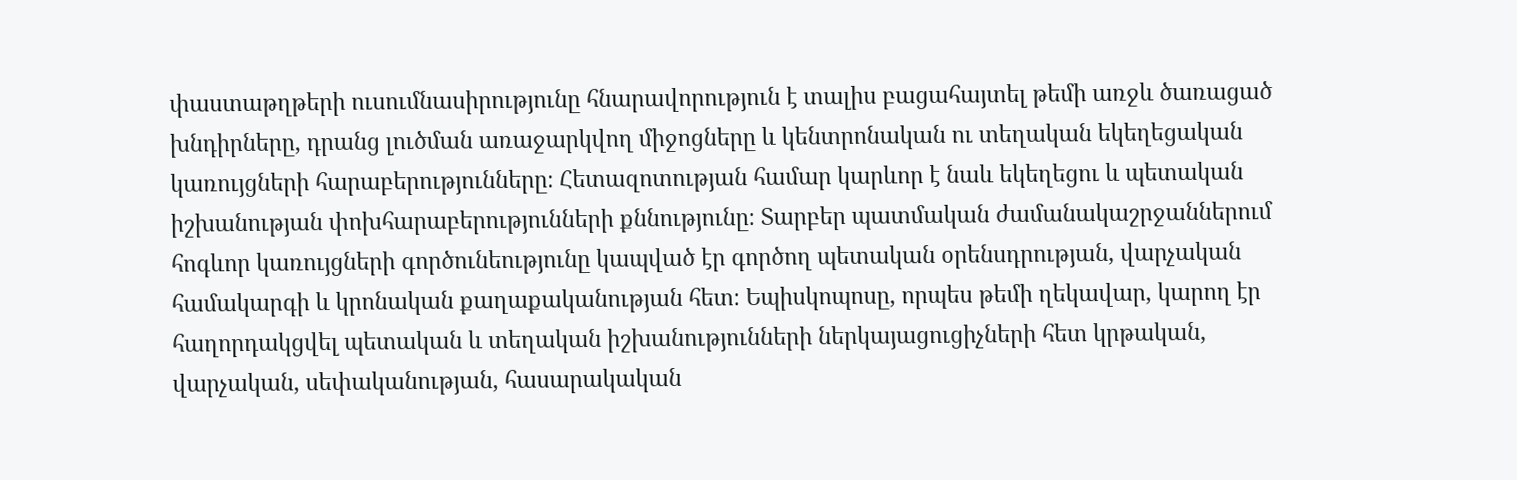փաստաթղթերի ուսումնասիրությունը հնարավորություն է տալիս բացահայտել թեմի առջև ծառացած խնդիրները, դրանց լուծման առաջարկվող միջոցները և կենտրոնական ու տեղական եկեղեցական կառույցների հարաբերությունները։ Հետազոտության համար կարևոր է նաև եկեղեցու և պետական իշխանության փոխհարաբերությունների քննությունը։ Տարբեր պատմական ժամանակաշրջաններում հոգևոր կառույցների գործունեությունը կապված էր գործող պետական օրենսդրության, վարչական համակարգի և կրոնական քաղաքականության հետ։ Եպիսկոպոսը, որպես թեմի ղեկավար, կարող էր հաղորդակցվել պետական և տեղական իշխանությունների ներկայացուցիչների հետ կրթական, վարչական, սեփականության, հասարակական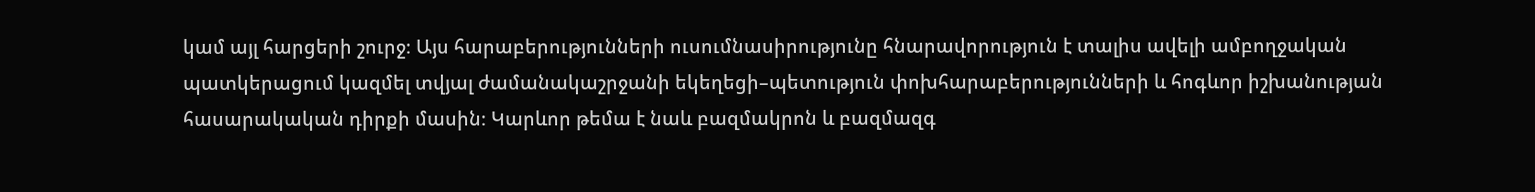կամ այլ հարցերի շուրջ։ Այս հարաբերությունների ուսումնասիրությունը հնարավորություն է տալիս ավելի ամբողջական պատկերացում կազմել տվյալ ժամանակաշրջանի եկեղեցի–պետություն փոխհարաբերությունների և հոգևոր իշխանության հասարակական դիրքի մասին։ Կարևոր թեմա է նաև բազմակրոն և բազմազգ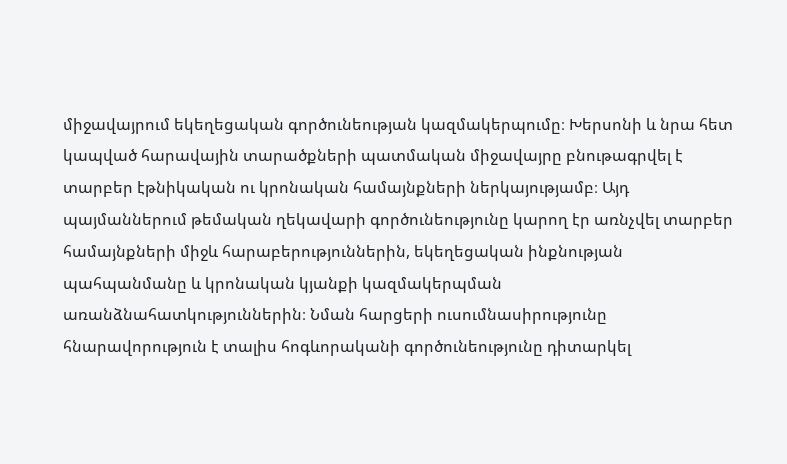միջավայրում եկեղեցական գործունեության կազմակերպումը։ Խերսոնի և նրա հետ կապված հարավային տարածքների պատմական միջավայրը բնութագրվել է տարբեր էթնիկական ու կրոնական համայնքների ներկայությամբ։ Այդ պայմաններում թեմական ղեկավարի գործունեությունը կարող էր առնչվել տարբեր համայնքների միջև հարաբերություններին, եկեղեցական ինքնության պահպանմանը և կրոնական կյանքի կազմակերպման առանձնահատկություններին։ Նման հարցերի ուսումնասիրությունը հնարավորություն է տալիս հոգևորականի գործունեությունը դիտարկել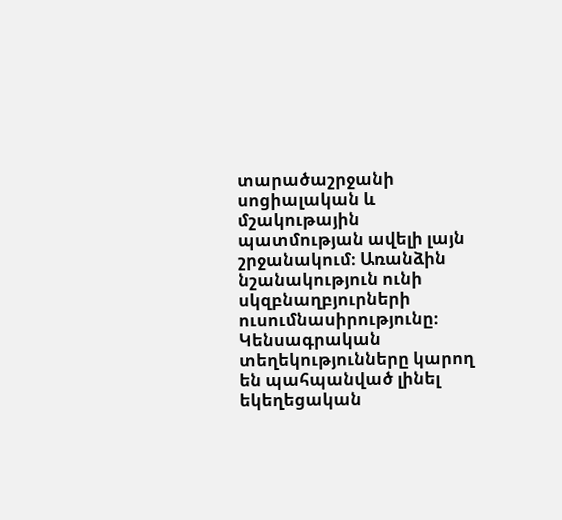տարածաշրջանի սոցիալական և մշակութային պատմության ավելի լայն շրջանակում։ Առանձին նշանակություն ունի սկզբնաղբյուրների ուսումնասիրությունը։ Կենսագրական տեղեկությունները կարող են պահպանված լինել եկեղեցական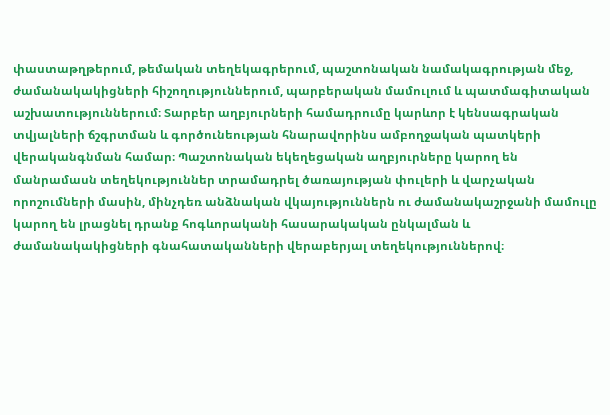փաստաթղթերում, թեմական տեղեկագրերում, պաշտոնական նամակագրության մեջ, ժամանակակիցների հիշողություններում, պարբերական մամուլում և պատմագիտական աշխատություններում։ Տարբեր աղբյուրների համադրումը կարևոր է կենսագրական տվյալների ճշգրտման և գործունեության հնարավորինս ամբողջական պատկերի վերականգնման համար։ Պաշտոնական եկեղեցական աղբյուրները կարող են մանրամասն տեղեկություններ տրամադրել ծառայության փուլերի և վարչական որոշումների մասին, մինչդեռ անձնական վկայություններն ու ժամանակաշրջանի մամուլը կարող են լրացնել դրանք հոգևորականի հասարակական ընկալման և ժամանակակիցների գնահատականների վերաբերյալ տեղեկություններով։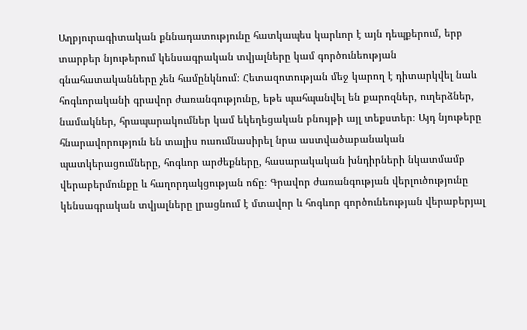Աղբյուրագիտական քննադատությունը հատկապես կարևոր է այն դեպքերում, երբ տարբեր նյութերում կենսագրական տվյալները կամ գործունեության գնահատականները չեն համընկնում։ Հետազոտության մեջ կարող է դիտարկվել նաև հոգևորականի գրավոր ժառանգությունը, եթե պահպանվել են քարոզներ, ուղերձներ, նամակներ, հրապարակումներ կամ եկեղեցական բնույթի այլ տեքստեր։ Այդ նյութերը հնարավորություն են տալիս ուսումնասիրել նրա աստվածաբանական պատկերացումները, հոգևոր արժեքները, հասարակական խնդիրների նկատմամբ վերաբերմունքը և հաղորդակցության ոճը։ Գրավոր ժառանգության վերլուծությունը կենսագրական տվյալները լրացնում է մտավոր և հոգևոր գործունեության վերաբերյալ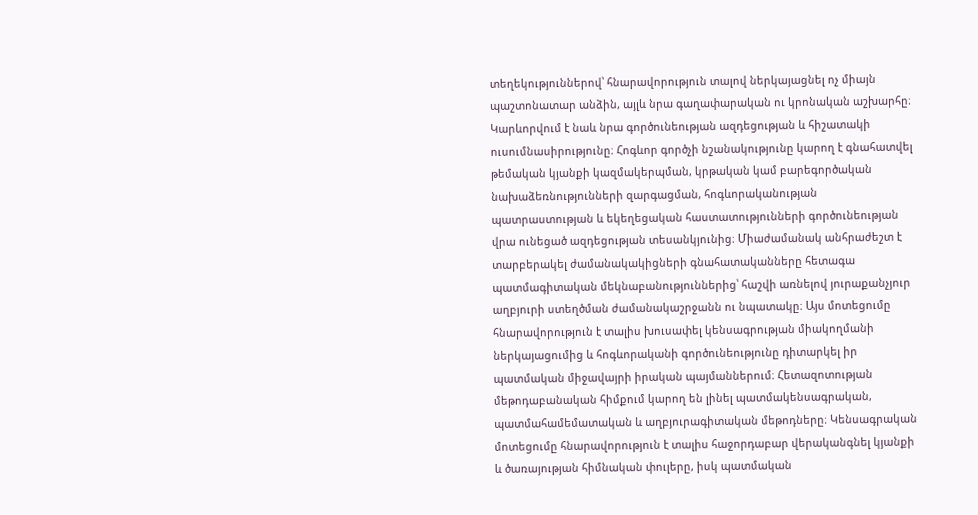տեղեկություններով՝ հնարավորություն տալով ներկայացնել ոչ միայն պաշտոնատար անձին, այլև նրա գաղափարական ու կրոնական աշխարհը։ Կարևորվում է նաև նրա գործունեության ազդեցության և հիշատակի ուսումնասիրությունը։ Հոգևոր գործչի նշանակությունը կարող է գնահատվել թեմական կյանքի կազմակերպման, կրթական կամ բարեգործական նախաձեռնությունների զարգացման, հոգևորականության պատրաստության և եկեղեցական հաստատությունների գործունեության վրա ունեցած ազդեցության տեսանկյունից։ Միաժամանակ անհրաժեշտ է տարբերակել ժամանակակիցների գնահատականները հետագա պատմագիտական մեկնաբանություններից՝ հաշվի առնելով յուրաքանչյուր աղբյուրի ստեղծման ժամանակաշրջանն ու նպատակը։ Այս մոտեցումը հնարավորություն է տալիս խուսափել կենսագրության միակողմանի ներկայացումից և հոգևորականի գործունեությունը դիտարկել իր պատմական միջավայրի իրական պայմաններում։ Հետազոտության մեթոդաբանական հիմքում կարող են լինել պատմակենսագրական, պատմահամեմատական և աղբյուրագիտական մեթոդները։ Կենսագրական մոտեցումը հնարավորություն է տալիս հաջորդաբար վերականգնել կյանքի և ծառայության հիմնական փուլերը, իսկ պատմական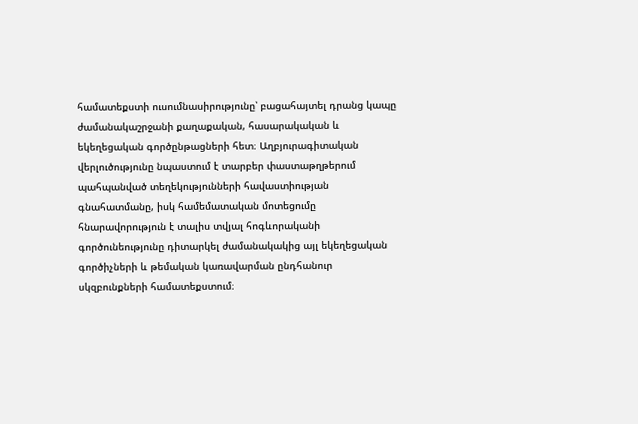համատեքստի ուսումնասիրությունը՝ բացահայտել դրանց կապը ժամանակաշրջանի քաղաքական, հասարակական և եկեղեցական գործընթացների հետ։ Աղբյուրագիտական վերլուծությունը նպաստում է տարբեր փաստաթղթերում պահպանված տեղեկությունների հավաստիության գնահատմանը, իսկ համեմատական մոտեցումը հնարավորություն է տալիս տվյալ հոգևորականի գործունեությունը դիտարկել ժամանակակից այլ եկեղեցական գործիչների և թեմական կառավարման ընդհանուր սկզբունքների համատեքստում։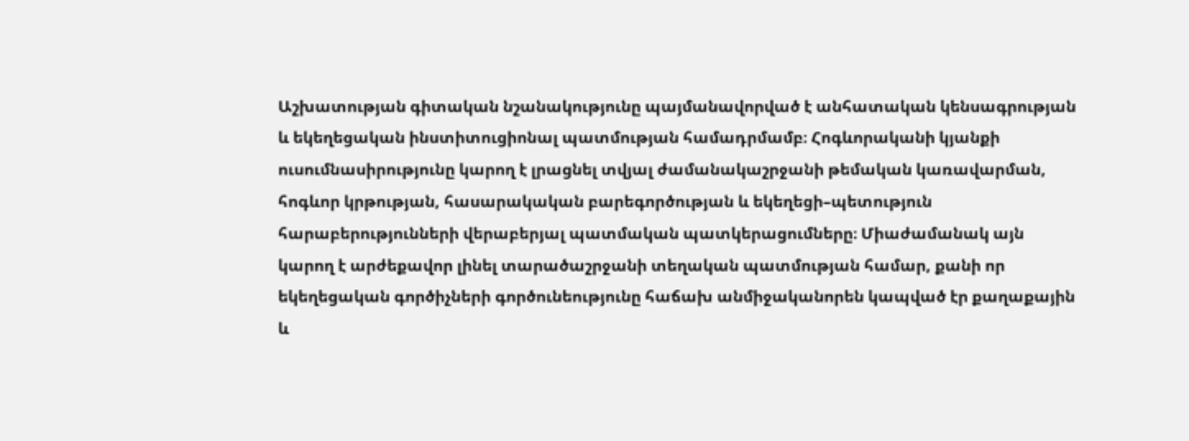Աշխատության գիտական նշանակությունը պայմանավորված է անհատական կենսագրության և եկեղեցական ինստիտուցիոնալ պատմության համադրմամբ։ Հոգևորականի կյանքի ուսումնասիրությունը կարող է լրացնել տվյալ ժամանակաշրջանի թեմական կառավարման, հոգևոր կրթության, հասարակական բարեգործության և եկեղեցի–պետություն հարաբերությունների վերաբերյալ պատմական պատկերացումները։ Միաժամանակ այն կարող է արժեքավոր լինել տարածաշրջանի տեղական պատմության համար, քանի որ եկեղեցական գործիչների գործունեությունը հաճախ անմիջականորեն կապված էր քաղաքային և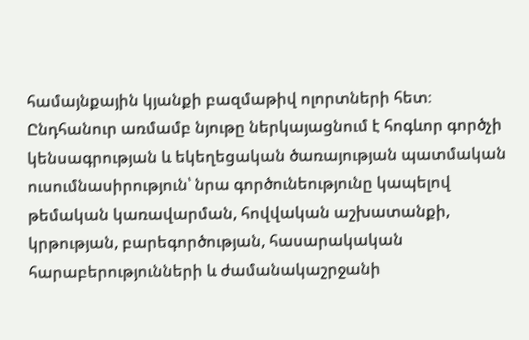համայնքային կյանքի բազմաթիվ ոլորտների հետ։ Ընդհանուր առմամբ նյութը ներկայացնում է հոգևոր գործչի կենսագրության և եկեղեցական ծառայության պատմական ուսումնասիրություն՝ նրա գործունեությունը կապելով թեմական կառավարման, հովվական աշխատանքի, կրթության, բարեգործության, հասարակական հարաբերությունների և ժամանակաշրջանի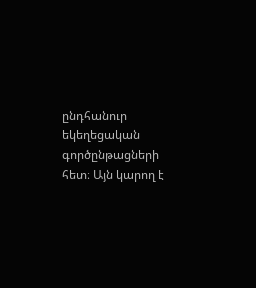ընդհանուր եկեղեցական գործընթացների հետ։ Այն կարող է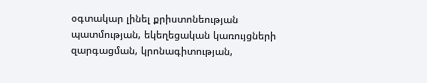օգտակար լինել քրիստոնեության պատմության, եկեղեցական կառույցների զարգացման, կրոնագիտության,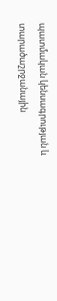պատմական կենսագրության և տարածաշրջանային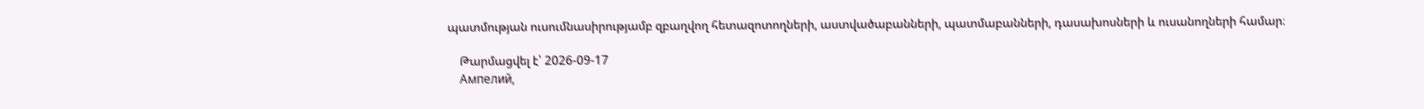պատմության ուսումնասիրությամբ զբաղվող հետազոտողների, աստվածաբանների, պատմաբանների, դասախոսների և ուսանողների համար։

    Թարմացվել է՝ 2026-09-17
    Ампелий,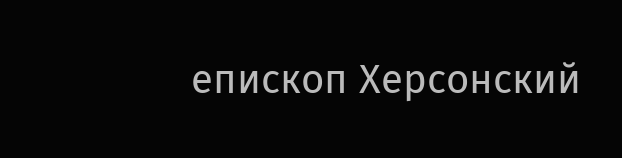епископ Херсонский